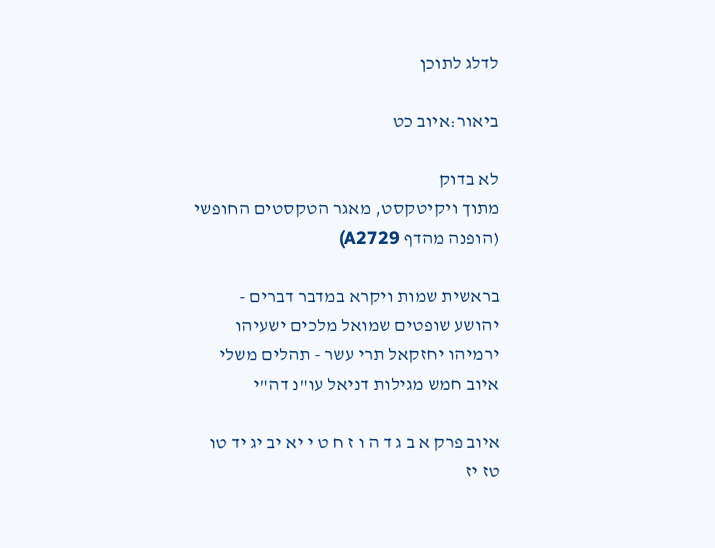לדלג לתוכן

ביאור:איוב כט

לא בדוק
מתוך ויקיטקסט, מאגר הטקסטים החופשי
(הופנה מהדף A2729)

בראשית שמות ויקרא במדבר דברים - יהושע שופטים שמואל מלכים ישעיהו ירמיהו יחזקאל תרי עשר - תהלים משלי איוב חמש מגילות דניאל עו"נ דה"י

איוב פרק א ב ג ד ה ו ז ח ט י יא יב יג יד טו טז יז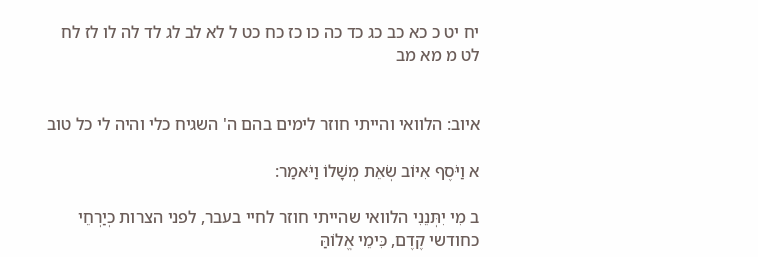יח יט כ כא כב כג כד כה כו כז כח כט ל לא לב לג לד לה לו לז לח לט מ מא מב


איוב: הלוואי והייתי חוזר לימים בהם ה' השגיח כלי והיה לי כל טוב

א וַיֹּסֶף אִיּוֹב שְׂאֵת מְשָׁלוֹ וַיֹּאמַר:

ב מִי יִתְּנֵנִי הלוואי שהייתי חוזר לחיי בעבר, לפני הצרות כְיַרְחֵי כחודשי קֶדֶם, כִּימֵי אֱלוֹהַּ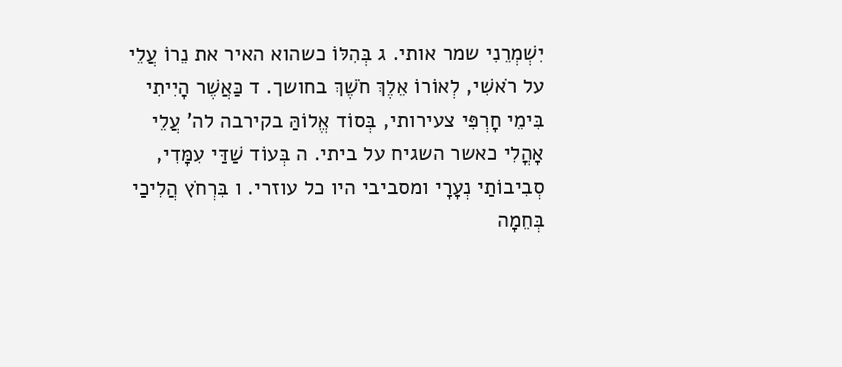יִשְׁמְרֵנִי שמר אותי. ג בְּהִלּוֹ כשהוא האיר את נֵרוֹ עֲלֵי על רֹאשִׁי, לְאוֹרוֹ אֵלֶךְ חֹשֶׁךְ בחושך. ד כַּאֲשֶׁר הָיִיתִי בִּימֵי חָרְפִּי צעירותי, בְּסוֹד אֱלוֹהַּ בקירבה לה' עֲלֵי אָהֳלִי כאשר השגיח על ביתי. ה בְּעוֹד שַׁדַּי עִמָּדִי, סְבִיבוֹתַי נְעָרָי ומסביבי היו כל עוזרי. ו בִּרְחֹץ הֲלִיכַי בְּחֵמָה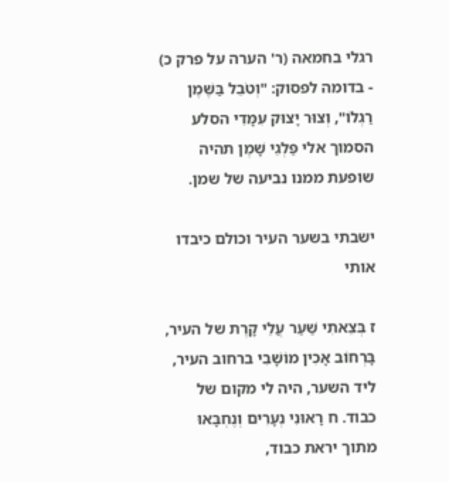רגלי בחמאה (ר' הערה על פרק כ) - בדומה לפסוק: "וְטֹבֵל בַּשֶּׁמֶן רַגְלוֹ", וְצוּר יָצוּק עִמָּדִי הסלע הסמוך אלי פַּלְגֵי שָׁמֶן תהיה שופעת ממנו נביעה של שמן.

ישבתי בשער העיר וכולם כיבדו אותי

ז בְּצֵאתִי שַׁעַר עֲלֵי קָרֶת של העיר, בָּרְחוֹב אָכִין מוֹשָׁבִי ברחוב העיר, ליד השער, היה לי מקום של כבוד. ח רָאוּנִי נְעָרִים וְנֶחְבָּאוּ מתוך יראת כבוד,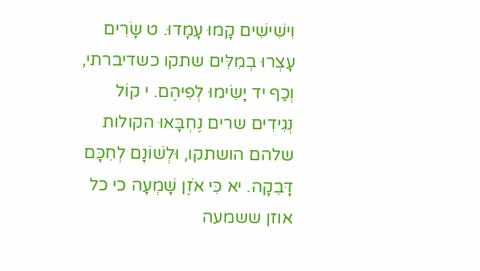וִישִׁישִׁים קָמוּ עָמָדוּ. ט שָׂרִים עָצְרוּ בְמִלִּים שתקו כשדיברתי, וְכַף יד יָשִׂימוּ לְפִיהֶם. י קוֹל נְגִידִים שרים נֶחְבָּאוּ הקולות שלהם הושתקו, וּלְשׁוֹנָם לְחִכָּם דָּבֵקָה. יא כִּי אֹזֶן שָׁמְעָה כי כל אוזן ששמעה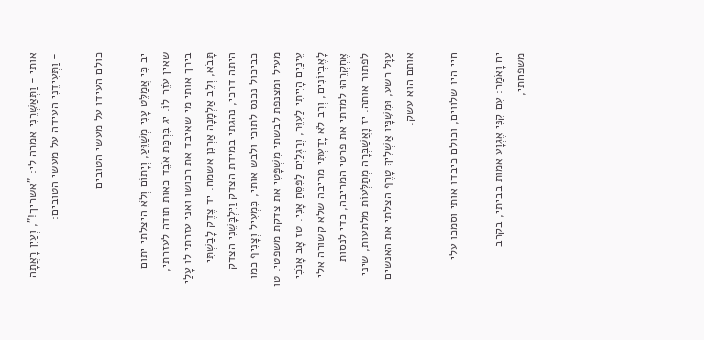אותי - וַתְּאַשְּׁרֵנִי אמרה לי: "אשריך!", וְעַיִן רָאֲתָה - וַתְּעִידֵנִי העידה על מעשי הטובים:

כולם העידו על מעשי הטובים

יב כִּי אֲמַלֵּט עָנִי מְשַׁוֵּעַ, וְיָתוֹם וְלֹא היצלתי יתום שאין עֹזֵר לוֹ. יג בִּרְכַּת אֹבֵד כאות תודה לעזרתי, בירך אותי מי שאיבד את רכושו ואני עזרתי לו עָלַי תָּבֹא, וְלֵב אַלְמָנָה אַרְנִן אשמח. יד צֶדֶק לָבַשְׁתִּי היתה דרכי, נהגתי במידת הצדק וַיִּלְבָּשֵׁנִי הצדק כביכול נכנס לתוכי ולבש אותי, כִּמְעִיל וְצָנִיף כמו מעיל ומצנפת לבשתי מִשְׁפָּטִי את צדקת משפטי. טו עֵינַיִם הָיִיתִי לַעִוֵּר, וְרַגְלַיִם לַפִּסֵּחַ אָנִי. טז אָב אָנֹכִי לָאֶבְיוֹנִים, וְרִב לֹא יָדַעְתִּי מריבה שלא קשורה אלי אֶחְקְרֵהוּ למדתי את פרטי המריבה, כדי לנסות לפתור אותה. יז וָאֲשַׁבְּרָה מְתַלְּעוֹת מלתעות, שיני עַוָּל רשע, וּמִשִּׁנָּיו אַשְׁלִיךְ טָרֶף הצלתי את האנשים אותם הוא עשק.

חיי היו שלווים, וכולם כיבדו אותי וסמכו עלי

יח וָאֹמַר: עִם קִנִּי אֶגְוָע אמות בביתי, בקרב משפחתי,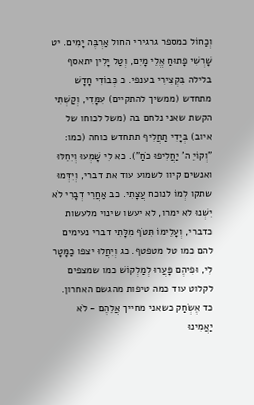וְכַחוֹל כמספר גרגירי החול אַרְבֶּה יָמִים. יט שָׁרְשִׁי פָתוּחַ אֱלֵי מָיִם, וְטַל יָלִין יתאסף בלילה בִּקְצִירִי בענפי. כ כְּבוֹדִי חָדָשׁ מתחדש (ממשיך להתקיים) עִמָּדִי, וְקַשְׁתִּי הקשת שאני נלחם בה (משל לכוחו של איוב) בְּיָדִי תַחֲלִיף תתחדש כוחה (כמו: "וְקוֹיֵ ה' יַחֲלִיפוּ כֹחַ"). כא לִי שָׁמְעוּ וְיִחֵלּוּ ואנשים קיוו לשמוע עוד את דברי, וְיִדְּמוּ שתקו לְמוֹ לנוכח עֲצָתִי. כב אַחֲרֵי דְבָרִי לֹא יִשְׁנוּ לא ימרו, לא יעשו שינוי מלעשות כדברי, וְעָלֵימוֹ תִּטֹּף מִלָּתִי דברי נעימים להם כמו טל מטפטף. כג וְיִחֲלוּ יצפו כַמָּטָר לִי, וּפִיהֶם פָּעֲרוּ לְמַלְקוֹשׁ כמו שמצפים לקלוט עוד כמה טיפות מהגשם האחרון. כד אֶשְׂחַק כשאני מחייך אֲלֵהֶם - לֹא יַאֲמִינוּ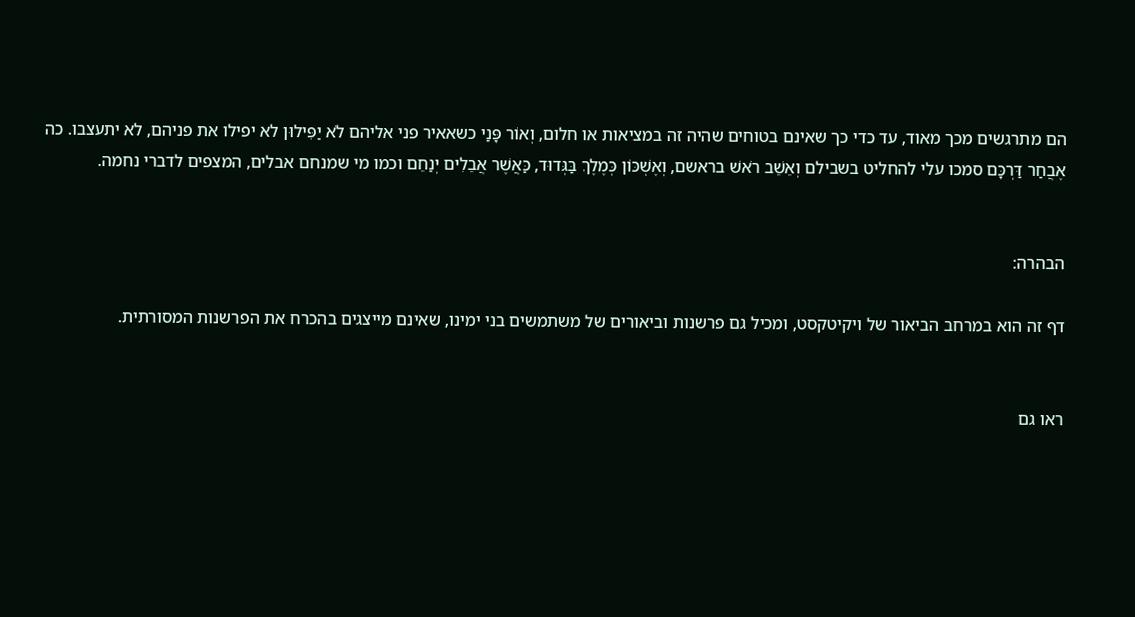הם מתרגשים מכך מאוד, עד כדי כך שאינם בטוחים שהיה זה במציאות או חלום, וְאוֹר פָּנַי כשאאיר פני אליהם לֹא יַפִּילוּן לא יפילו את פניהם, לא יתעצבו. כה אֶבֲחַר דַּרְכָּם סמכו עלי להחליט בשבילם וְאֵשֵׁב רֹאשׁ בראשם, וְאֶשְׁכּוֹן כְּמֶלֶךְ בַּגְּדוּד, כַּאֲשֶׁר אֲבֵלִים יְנַחֵם וכמו מי שמנחם אבלים, המצפים לדברי נחמה.


הבהרה:

דף זה הוא במרחב הביאור של ויקיטקסט, ומכיל גם פרשנות וביאורים של משתמשים בני ימינו, שאינם מייצגים בהכרח את הפרשנות המסורתית.


ראו גם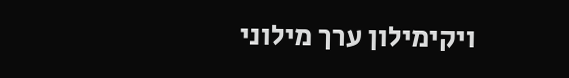ויקימילון ערך מילוני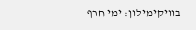בוויקימילון: ימי חרף